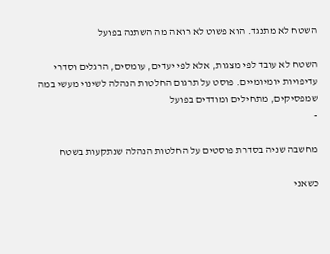השטח לא מתנגד. הוא פשוט לא רואה מה השתנה בפועל

השטח לא עובד לפי מצגות, אלא לפי יעדים, עומסים, הרגלים וסדרי עדיפויות יומיומיים. פוסט על תרגום החלטות הנהלה לשינוי מעשי במה שמפסיקים, מתחילים ומודדים בפועל
-

מחשבה שניה בסדרת פוסטים על החלטות הנהלה שנתקעות בשטח

כשאני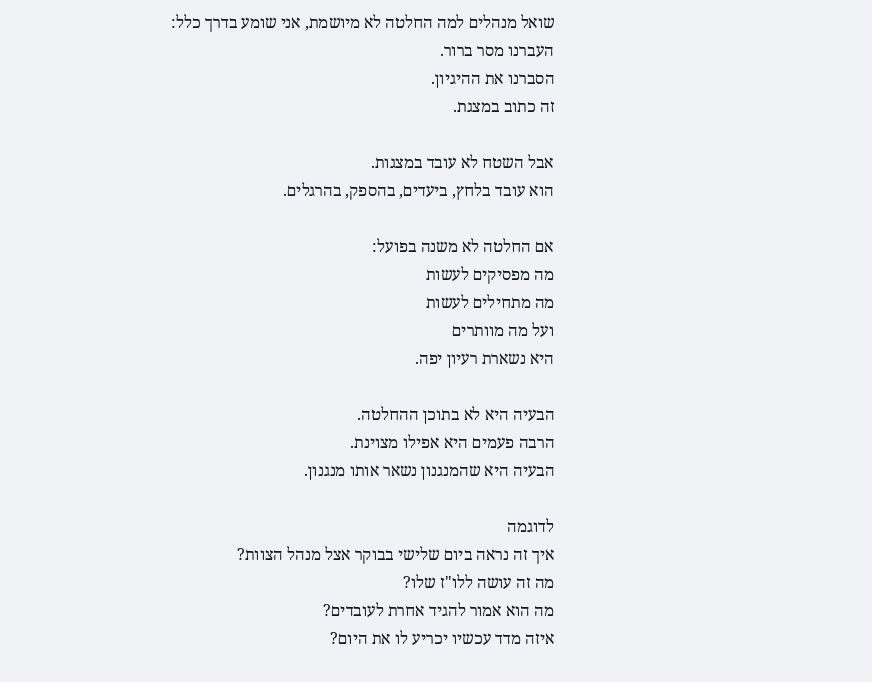שואל מנהלים למה החלטה לא מיושמת, אני שומע בדרך כלל:
העברנו מסר ברור.
הסברנו את ההיגיון.
זה כתוב במצגת.

אבל השטח לא עובד במצגות.
הוא עובד בלחץ, ביעדים, בהספק, בהרגלים.

אם החלטה לא משנה בפועל:
מה מפסיקים לעשות
מה מתחילים לעשות
ועל מה מוותרים
היא נשארת רעיון יפה.

הבעיה היא לא בתוכן ההחלטה.
הרבה פעמים היא אפילו מצוינת.
הבעיה היא שהמנגנון נשאר אותו מנגנון.

לדוגמה
איך זה נראה ביום שלישי בבוקר אצל מנהל הצוות?
מה זה עושה ללו"ז שלו?
מה הוא אמור להגיד אחרת לעובדים?
איזה מדד עכשיו יכריע לו את היום?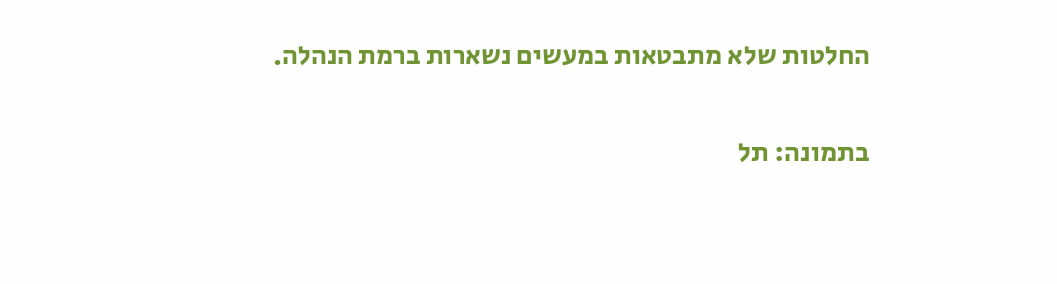החלטות שלא מתבטאות במעשים נשארות ברמת הנהלה.

בתמונה: תל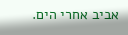אביב אחרי הים.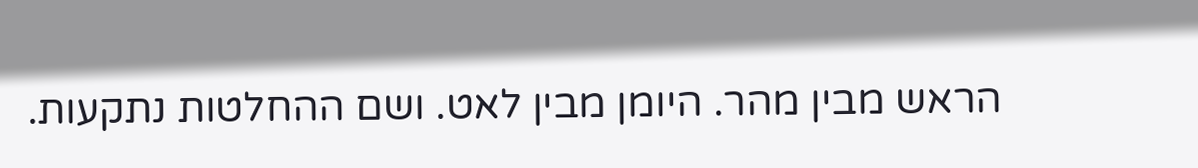הראש מבין מהר. היומן מבין לאט. ושם ההחלטות נתקעות.